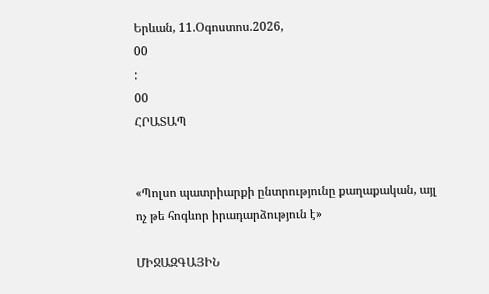Երևան, 11.Օգոստոս.2026,
00
:
00
ՀՐԱՏԱՊ


«Պոլսո պատրիարքի ընտրությունը քաղաքական, այլ ոչ թե հոգևոր իրադարձություն է»

ՄԻՋԱԶԳԱՅԻՆ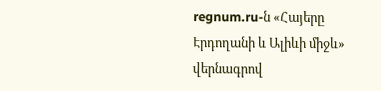regnum.ru-ն «Հայերը Էրդողանի և Ալիևի միջև» վերնագրով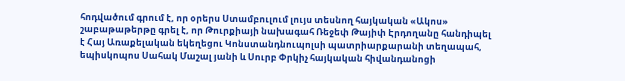հոդվածում գրում է, որ օրերս Ստամբուլում լույս տեսնող հայկական «Ակոս» շաբաթաթերթը գրել է, որ Թուրքիայի նախագահ Ռեջեփ Թայիփ Էրդողանը հանդիպել է Հայ Առաքելական եկեղեցու Կոնստանդնուպոլսի պատրիարքարանի տեղապահ, եպիսկոպոս Սահակ Մաշալ յանի և Սուրբ Փրկիչ հայկական հիվանդանոցի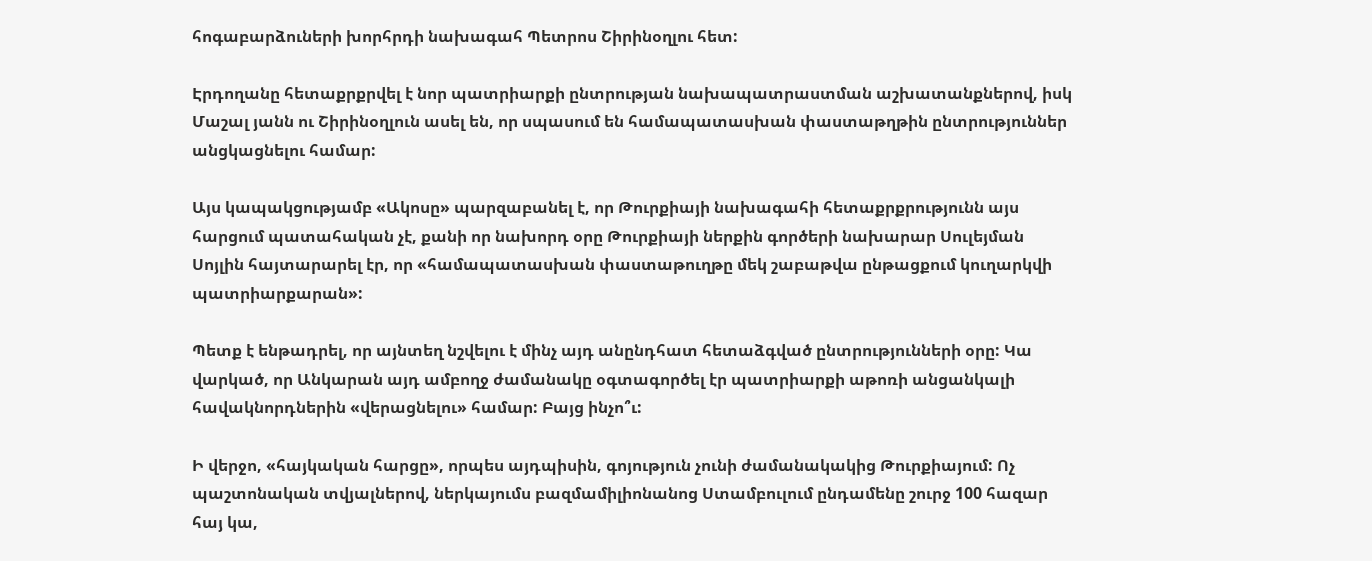հոգաբարձուների խորհրդի նախագահ Պետրոս Շիրինօղլու հետ:

Էրդողանը հետաքրքրվել է նոր պատրիարքի ընտրության նախապատրաստման աշխատանքներով, իսկ Մաշալ յանն ու Շիրինօղլուն ասել են, որ սպասում են համապատասխան փաստաթղթին ընտրություններ անցկացնելու համար:

Այս կապակցությամբ «Ակոսը» պարզաբանել է, որ Թուրքիայի նախագահի հետաքրքրությունն այս հարցում պատահական չէ, քանի որ նախորդ օրը Թուրքիայի ներքին գործերի նախարար Սուլեյման Սոյլին հայտարարել էր, որ «համապատասխան փաստաթուղթը մեկ շաբաթվա ընթացքում կուղարկվի պատրիարքարան»:

Պետք է ենթադրել, որ այնտեղ նշվելու է մինչ այդ անընդհատ հետաձգված ընտրությունների օրը: Կա վարկած, որ Անկարան այդ ամբողջ ժամանակը օգտագործել էր պատրիարքի աթոռի անցանկալի հավակնորդներին «վերացնելու» համար: Բայց ինչո՞ւ:

Ի վերջո, «հայկական հարցը», որպես այդպիսին, գոյություն չունի ժամանակակից Թուրքիայում: Ոչ պաշտոնական տվյալներով, ներկայումս բազմամիլիոնանոց Ստամբուլում ընդամենը շուրջ 100 հազար հայ կա,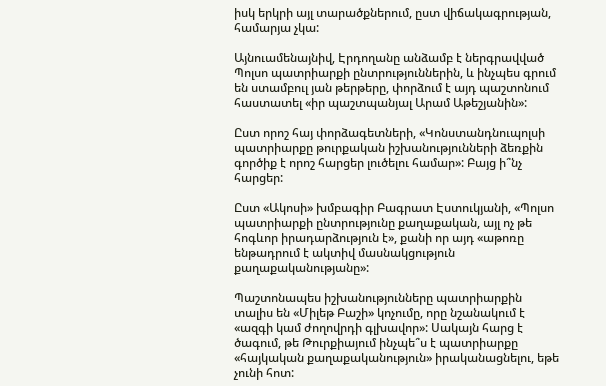իսկ երկրի այլ տարածքներում, ըստ վիճակագրության, համարյա չկա:

Այնուամենայնիվ, Էրդողանը անձամբ է ներգրավված Պոլսո պատրիարքի ընտրություններին, և ինչպես գրում են ստամբուլ յան թերթերը, փորձում է այդ պաշտոնում հաստատել «իր պաշտպանյալ Արամ Աթեշյանին»:

Ըստ որոշ հայ փորձագետների, «Կոնստանդնուպոլսի պատրիարքը թուրքական իշխանությունների ձեռքին գործիք է որոշ հարցեր լուծելու համար»: Բայց ի՞նչ հարցեր:

Ըստ «Ակոսի» խմբագիր Բագրատ Էստուկյանի, «Պոլսո պատրիարքի ընտրությունը քաղաքական, այլ ոչ թե հոգևոր իրադարձություն է», քանի որ այդ «աթոռը ենթադրում է ակտիվ մասնակցություն քաղաքականությանը»:

Պաշտոնապես իշխանությունները պատրիարքին տալիս են «Միլեթ Բաշի» կոչումը, որը նշանակում է «ազգի կամ ժողովրդի գլխավոր»: Սակայն հարց է ծագում, թե Թուրքիայում ինչպե՞ս է պատրիարքը «հայկական քաղաքականություն» իրականացնելու, եթե չունի հոտ: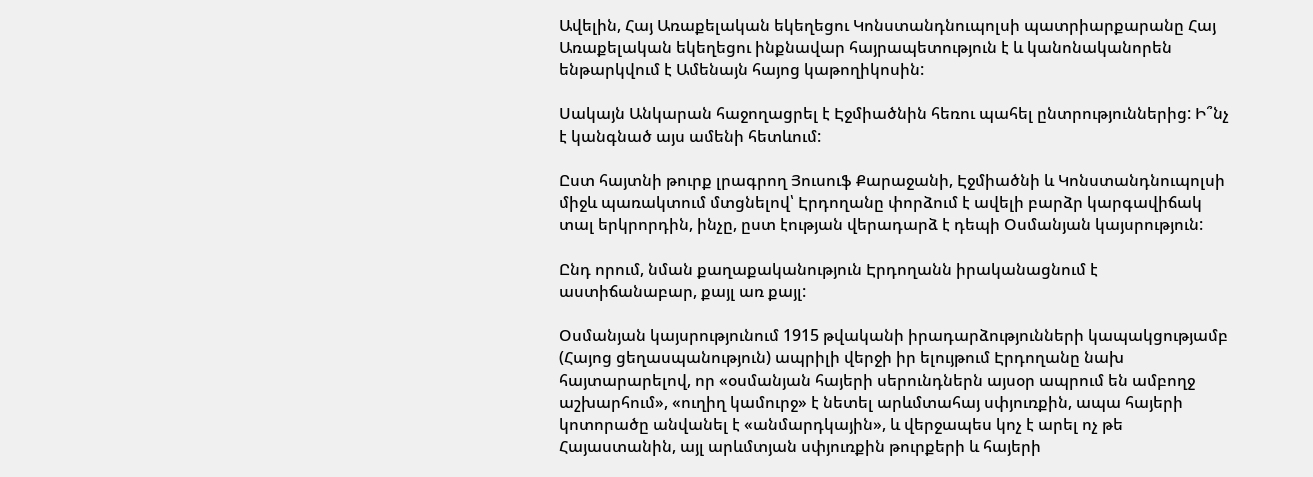Ավելին, Հայ Առաքելական եկեղեցու Կոնստանդնուպոլսի պատրիարքարանը Հայ Առաքելական եկեղեցու ինքնավար հայրապետություն է և կանոնականորեն ենթարկվում է Ամենայն հայոց կաթողիկոսին:

Սակայն Անկարան հաջողացրել է Էջմիածնին հեռու պահել ընտրություններից: Ի՞նչ է կանգնած այս ամենի հետևում:

Ըստ հայտնի թուրք լրագրող Յուսուֆ Քարաջանի, Էջմիածնի և Կոնստանդնուպոլսի միջև պառակտում մտցնելով՝ Էրդողանը փորձում է ավելի բարձր կարգավիճակ տալ երկրորդին, ինչը, ըստ էության վերադարձ է դեպի Օսմանյան կայսրություն:

Ընդ որում, նման քաղաքականություն Էրդողանն իրականացնում է աստիճանաբար, քայլ առ քայլ:

Օսմանյան կայսրությունում 1915 թվականի իրադարձությունների կապակցությամբ (Հայոց ցեղասպանություն) ապրիլի վերջի իր ելույթում Էրդողանը նախ հայտարարելով, որ «օսմանյան հայերի սերունդներն այսօր ապրում են ամբողջ աշխարհում», «ուղիղ կամուրջ» է նետել արևմտահայ սփյուռքին, ապա հայերի կոտորածը անվանել է «անմարդկային», և վերջապես կոչ է արել ոչ թե Հայաստանին, այլ արևմտյան սփյուռքին թուրքերի և հայերի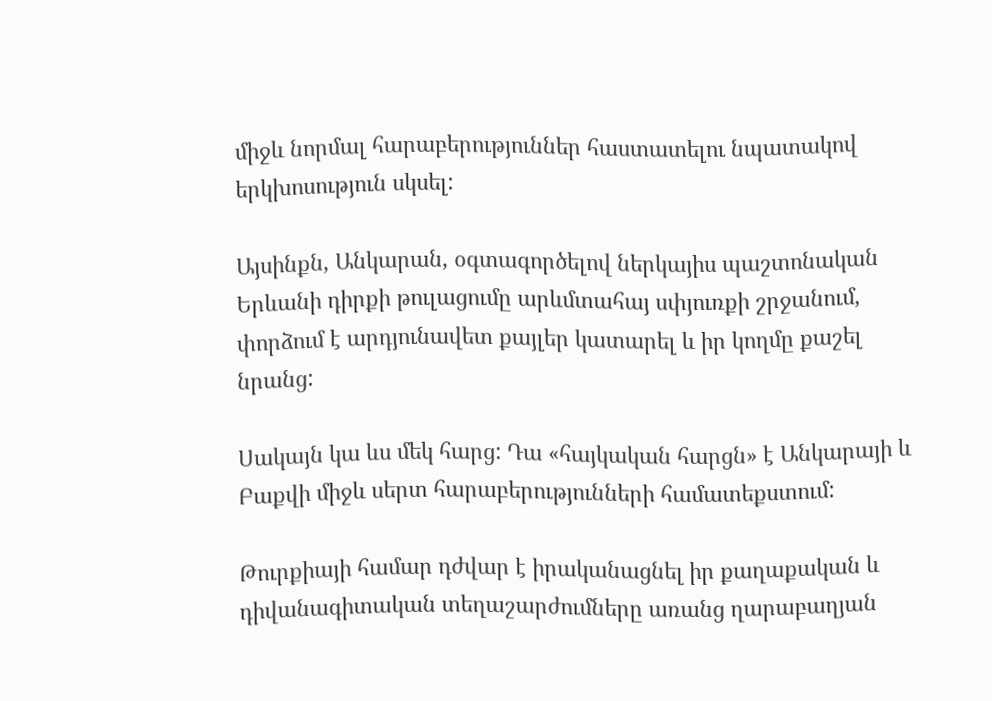միջև նորմալ հարաբերություններ հաստատելու նպատակով երկխոսություն սկսել:

Այսինքն, Անկարան, օգտագործելով ներկայիս պաշտոնական Երևանի դիրքի թուլացումը արևմտահայ սփյուռքի շրջանում, փորձում է արդյունավետ քայլեր կատարել և իր կողմը քաշել նրանց:

Սակայն կա ևս մեկ հարց: Դա «հայկական հարցն» է Անկարայի և Բաքվի միջև սերտ հարաբերությունների համատեքստում:

Թուրքիայի համար դժվար է իրականացնել իր քաղաքական և դիվանագիտական տեղաշարժումները առանց ղարաբաղյան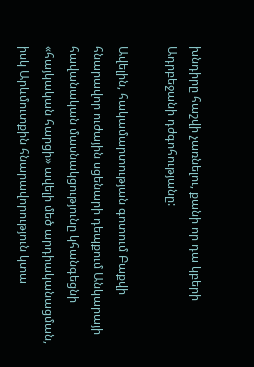խնդիրը հաշվի չառնելու, քանի որ դա կբերի Ադրբեջանի դժգոհությանը:

Ավելին, հակամարտության գոտում Բաքվի հնարավոր ուժային սցենարի դեպքում Անկարայի հավանական մասնակցությունը կհանգեցնի «հայկական հարցի» ավելի մեծ արդիականացման, իսկ Արևմուտքին հնարավորություն կտա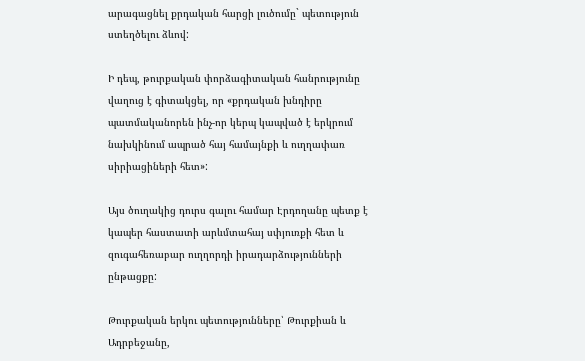արագացնել քրդական հարցի լուծումը` պետություն ստեղծելու ձևով:

Ի դեպ, թուրքական փորձագիտական հանրությունը վաղուց է գիտակցել, որ «քրդական խնդիրը պատմականորեն ինչ-որ կերպ կապված է երկրում նախկինում ապրած հայ համայնքի և ուղղափառ սիրիացիների հետ»:

Այս ծուղակից դուրս գալու համար Էրդողանը պետք է կապեր հաստատի արևմտահայ սփյուռքի հետ և զուգահեռաբար ուղղորդի իրադարձությունների ընթացքը:

Թուրքական երկու պետությունները՝ Թուրքիան և Ադրբեջանը,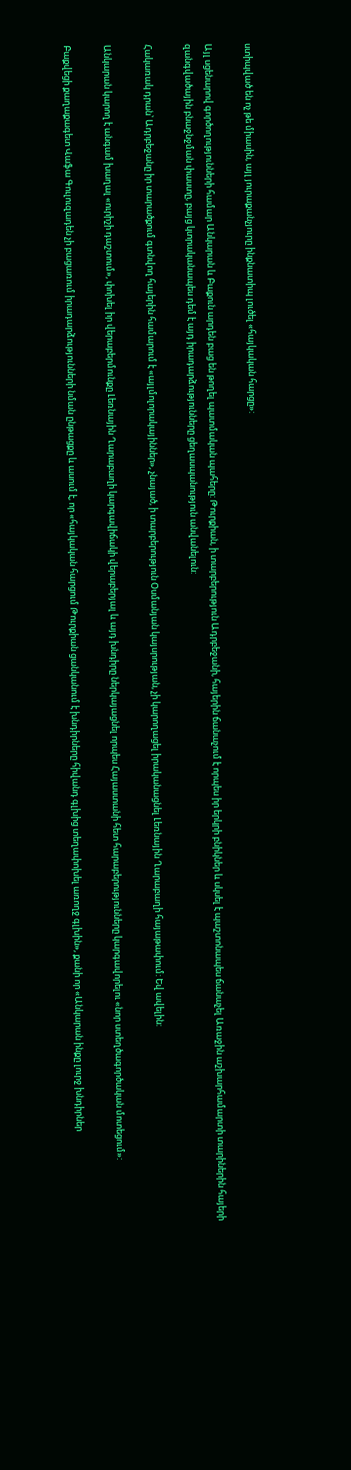ստիպված են ոչ թե միասին, այլ յուրաքանչյուրը ինքնատիպ լուծել «հայկական հարցը»:

Այլ սցենարով գործողությունների համար Անկարան և Բաքուն արդեն բաց են թողել պատմական պահերը: Թուրքիան, ի տարբերություն Ադրբեջանի, հայերին ճանաչում է որպես իր երկրի բնիկներ և սկսել է պաշտոնապես ճանաչել Առաջին աշխարհամարտի տարիներին հայերի զանգվածային բնաջնջման փաստը, բայց կտրականապես դեմ է այդ իրադարձությունները ցեղասպանություն անվանելուն:

Հակառակ դրան՝ Ադրբեջանը իր տարածքում գտնվող հայերին համարում է «այլմոլորակայիններ», չնայած, ի տարբերություն Օսմանյան կայսրության, չի կարողացել իրականացնել Լեռնային Ղարաբաղի հայաթափում: Եվ ավելին:

Անկարան կարող է անգամ խաղալ «ուրիշի դաշտում», փոխել իր վերաբերմունքը Լեռնային Ղարաբաղի կարգավիճակի վերաբերյալ և այդ խնդիրը ներկայացնել որպես Հայաստանի հետ հարաբերությունները կարգավորելու «նոր ստեղծագործական մոտեցում»:

Բաքվեցի քաղաքագետ Վաֆա Գուլուզադեն չի բացառում իրադարձությունների նման ընթացքը և ասում է, որ «հայկական հարցում Թուրքիան ցանկանում է խնդիրները հիվանդ գլխից տեղափոխել առողջ գլխին», քանի որ «Անկարան ինքը լուրջ խնդիրներ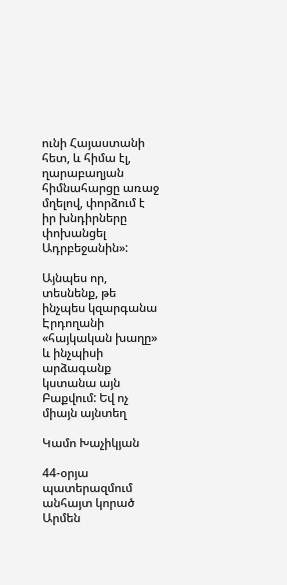ունի Հայաստանի հետ, և հիմա էլ, ղարաբաղյան հիմնահարցը առաջ մղելով, փորձում է իր խնդիրները փոխանցել Ադրբեջանին»:

Այնպես որ, տեսնենք, թե ինչպես կզարգանա Էրդողանի «հայկական խաղը» և ինչպիսի արձագանք կստանա այն Բաքվում: Եվ ոչ միայն այնտեղ

Կամո Խաչիկյան

44-օրյա պատերազմում անհայտ կորած Արմեն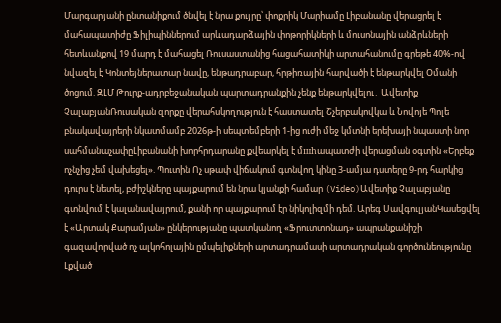Մարգարյանի ընտանիքում ծնվել է նրա քույրը՝ փոքրիկ Մարիամը Լիբանանը վերացրել է մահապատիժը Ֆիլիպիններում արևադարձային փոթորիկների և մուսոնային անձրևների հետևանքով 19 մարդ է մահացել Ռուսաստանից հացահատիկի արտահանումը գրեթե 40%-ով նվազել է Կոնտեյներատար նավը, ենթադրաբար, հրթիռային հարվածի է ենթարկվել Օմանի ծոցում. ԶԼՄ Թուրք-ադրբեջանական պարտադրանքին չենք ենթարկվելու․ Ավետիք ՉալաբյանՌուսական զորքը վերահսկողություն է հաստատել Շչերբակովկա և Նովոյե Պոլե բնակավայրերի նկատմամբ 2026թ-ի սեպտեմբերի 1-ից ուժի մեջ կմտնի երեխայի նպաստի նոր սահմանաչափըԼիբանանի խորհրդարանը քվեարկել է մшhապատժի վերացման օգտին «Երբեք ոչնչից չեմ վախեցել». Պուտին Ոչ սթափ վիճակում գտնվող կինը 3-ամյա դստերը 9-րդ հարկից դուրս է նետել, բժիշկները պայքարում են նրա կյանքի համար (Video)Ավետիք Չալաբյանը գտնվում է կալանավայրում, քանի որ պայքարում էր նիկոլիզմի դեմ. Արեգ ՍավգուլյանԿասեցվել է «Արտակ Քարամյան» ընկերությանը պատկանող «Ֆրուտտոնադ» ապրանքանիշի գազավորված ոչ ալկոհոլային ըմպելիքների արտադրամասի արտադրական գործունեությունը Լքված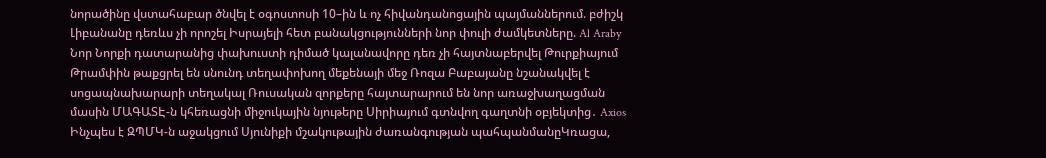նորածինը վստահաբար ծնվել է օգոստոսի 10–ին և ոչ հիվանդանոցային պայմաններում. բժիշկ Լիբանանը դեռևս չի որոշել Իսրայելի հետ բանակցությունների նոր փուլի ժամկետները. Al Araby Նոր Նորքի դատարանից փախուստի դիմած կալանավորը դեռ չի հայտնաբերվել Թուրքիայում Թրամփին թաքցրել են սնունդ տեղափոխող մեքենայի մեջ Ռոզա Բաբայանը նշանակվել է սոցապնախարարի տեղակալ Ռուսական զորքերը հայտարարում են նոր առաջխաղացման մասին ՄԱԳԱՏԷ-ն կհեռացնի միջուկային նյութերը Սիրիայում գտնվող գաղտնի օբյեկտից․ Axios Ինչպես է ԶՊՄԿ-ն աջակցում Սյունիքի մշակութային ժառանգության պահպանմանըԿռացա,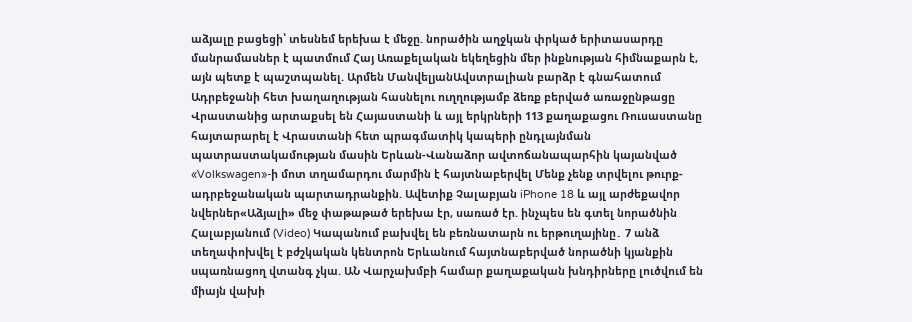աձյալը բացեցի՝ տեսնեմ երեխա է մեջը. նորածին աղջկան փրկած երիտասարդը մանրամասներ է պատմում Հայ Առաքելական եկեղեցին մեր ինքնության հիմնաքարն է, այն պետք է պաշտպանել. Արմեն ՄանվելյանԱվստրալիան բարձր է գնահատում Ադրբեջանի հետ խաղաղության հասնելու ուղղությամբ ձեռք բերված առաջընթացը Վրաստանից արտաքսել են Հայաստանի և այլ երկրների 113 քաղաքացու Ռուսաստանը հայտարարել է Վրաստանի հետ պրագմատիկ կապերի ընդլայնման պատրաստակամության մասին Երևան-Վանաձոր ավտոճանապարհին կայանված «Volkswagen»-ի մոտ տղամարդու մարմին է հայտնաբերվել Մենք չենք տրվելու թուրք-ադրբեջանական պարտադրանքին. Ավետիք Չալաբյան iPhone 18 և այլ արժեքավոր նվերներ«Աձյալի» մեջ փաթաթած երեխա էր, սառած էր. ինչպես են գտել նորածնին Հալաբյանում (Video) Կապանում բախվել են բեռնատարն ու երթուղայինը․ 7 անձ տեղափոխվել է բժշկական կենտրոն Երևանում հայտնաբերված նորածնի կյանքին uպառնացող վտանգ չկա. ԱՆ Վարչախմբի համար քաղաքական խնդիրները լուծվում են միայն վախի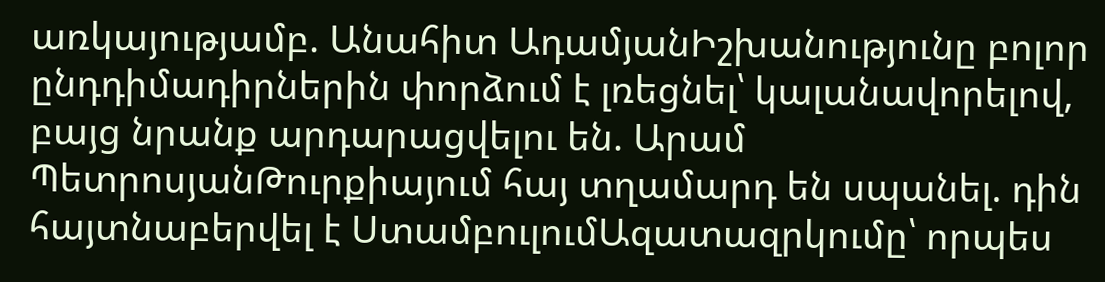առկայությամբ. Անահիտ ԱդամյանԻշխանությունը բոլոր ընդդիմադիրներին փորձում է լռեցնել՝ կալանավորելով, բայց նրանք արդարացվելու են. Արամ ՊետրոսյանԹուրքիայում հայ տղամարդ են սպանել. դին հայտնաբերվել է ՍտամբուլումԱզատազրկումը՝ որպես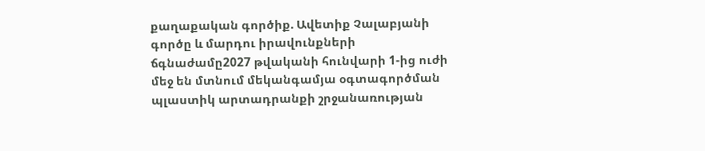քաղաքական գործիք. Ավետիք Չալաբյանի գործը և մարդու իրավունքների ճգնաժամը2027 թվականի հունվարի 1-ից ուժի մեջ են մտնում մեկանգամյա օգտագործման պլաստիկ արտադրանքի շրջանառության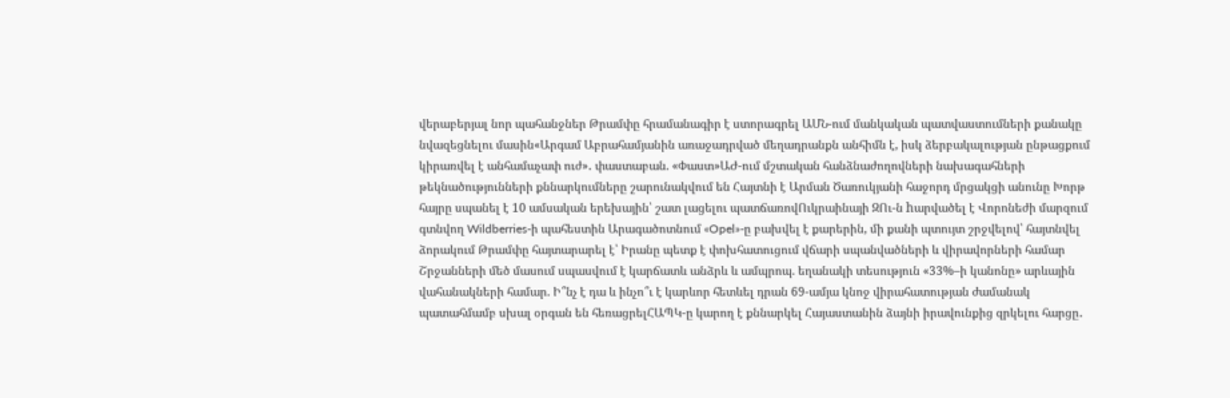վերաբերյալ նոր պահանջներ Թրամփը հրամանագիր է ստորագրել ԱՄՆ-ում մանկական պատվաստումների քանակը նվազեցնելու մասին«Արգամ Աբրահամյանին առաջադրված մեղադրանքն անհիմն է, իսկ ձերբակալության ընթացքում կիրառվել է անհամաչափ ուժ»․ փաստաբան. «Փաստ»ԱԺ-ում մշտական հանձնաժողովների նախագահների թեկնածությունների քննարկումները շարունակվում են Հայտնի է Արման Ծառուկյանի հաջորդ մրցակցի անունը Խորթ հայրը սպանել է 10 ամսական երեխային՝ շատ լացելու պատճառովՈւկրաինայի ԶՈւ-ն hարվածել է Վորոնեժի մարզում գտնվող Wildberries-ի պահեստին Արագածոտնում «Opel»-ը բախվել է քարերին, մի քանի պտույտ շրջվելով՝ հայտնվել ձորակում Թրամփը հայտարարել է՝ Իրանը պետք է փոխհատուցում վճարի սպանվածների և վիրավորների համար Շրջանների մեծ մասում սպասվում է կարճատև անձրև և ամպրոպ. եղանակի տեսություն «33%–ի կանոնը» արևային վահանակների համար. Ի՞նչ է դա և ինչո՞ւ է կարևոր հետևել դրան 69-ամյա կնոջ վիրահատության ժամանակ պատահմամբ սխալ օրգան են հեռացրելՀԱՊԿ-ը կարող է քննարկել Հայաստանին ձայնի իրավունքից զրկելու հարցը․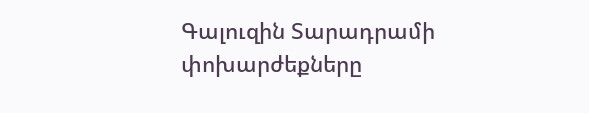Գալուզին Տարադրամի փոխարժեքները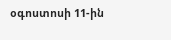օգոստոսի 11-ին